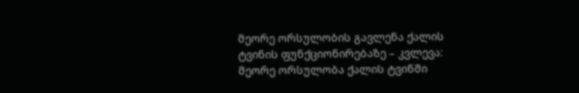მეორე ორსულობის გავლენა ქალის ტვინის ფუნქციონირებაზე – კვლევა: მეორე ორსულობა ქალის ტვინში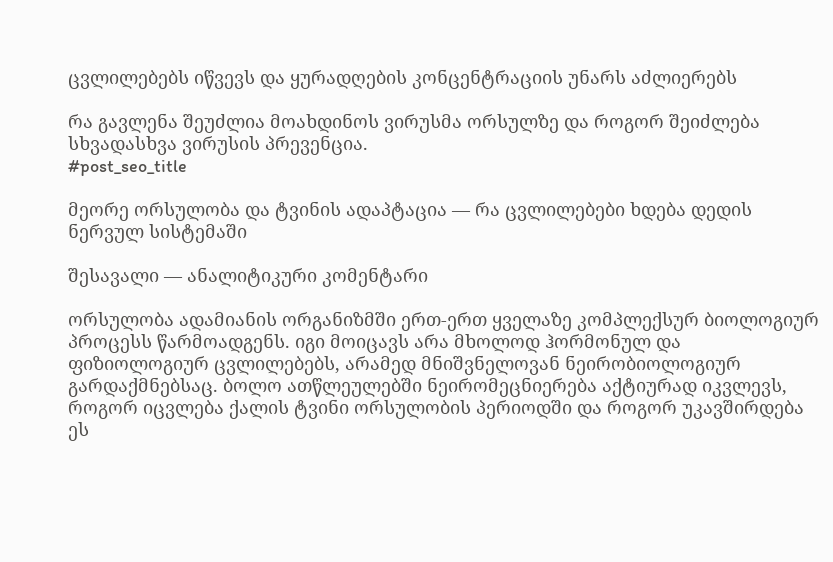ცვლილებებს იწვევს და ყურადღების კონცენტრაციის უნარს აძლიერებს

რა გავლენა შეუძლია მოახდინოს ვირუსმა ორსულზე და როგორ შეიძლება სხვადასხვა ვირუსის პრევენცია.
#post_seo_title

მეორე ორსულობა და ტვინის ადაპტაცია — რა ცვლილებები ხდება დედის ნერვულ სისტემაში

შესავალი — ანალიტიკური კომენტარი

ორსულობა ადამიანის ორგანიზმში ერთ-ერთ ყველაზე კომპლექსურ ბიოლოგიურ პროცესს წარმოადგენს. იგი მოიცავს არა მხოლოდ ჰორმონულ და ფიზიოლოგიურ ცვლილებებს, არამედ მნიშვნელოვან ნეირობიოლოგიურ გარდაქმნებსაც. ბოლო ათწლეულებში ნეირომეცნიერება აქტიურად იკვლევს, როგორ იცვლება ქალის ტვინი ორსულობის პერიოდში და როგორ უკავშირდება ეს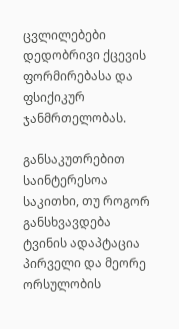ცვლილებები დედობრივი ქცევის ფორმირებასა და ფსიქიკურ ჯანმრთელობას.

განსაკუთრებით საინტერესოა საკითხი, თუ როგორ განსხვავდება ტვინის ადაპტაცია პირველი და მეორე ორსულობის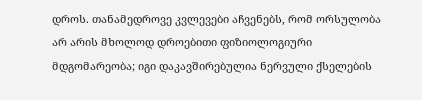დროს. თანამედროვე კვლევები აჩვენებს, რომ ორსულობა არ არის მხოლოდ დროებითი ფიზიოლოგიური მდგომარეობა; იგი დაკავშირებულია ნერვული ქსელების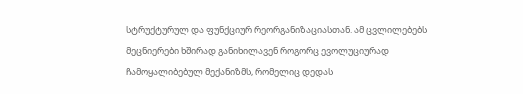სტრუქტურულ და ფუნქციურ რეორგანიზაციასთან. ამ ცვლილებებს მეცნიერები ხშირად განიხილავენ როგორც ევოლუციურად ჩამოყალიბებულ მექანიზმს, რომელიც დედას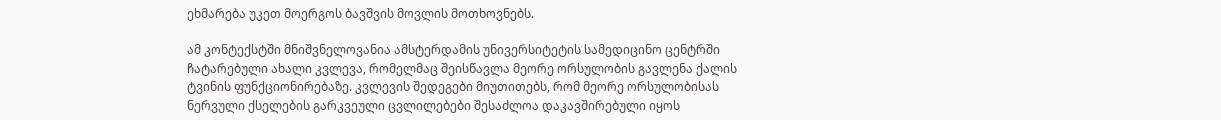ეხმარება უკეთ მოერგოს ბავშვის მოვლის მოთხოვნებს.

ამ კონტექსტში მნიშვნელოვანია ამსტერდამის უნივერსიტეტის სამედიცინო ცენტრში ჩატარებული ახალი კვლევა, რომელმაც შეისწავლა მეორე ორსულობის გავლენა ქალის ტვინის ფუნქციონირებაზე. კვლევის შედეგები მიუთითებს, რომ მეორე ორსულობისას ნერვული ქსელების გარკვეული ცვლილებები შესაძლოა დაკავშირებული იყოს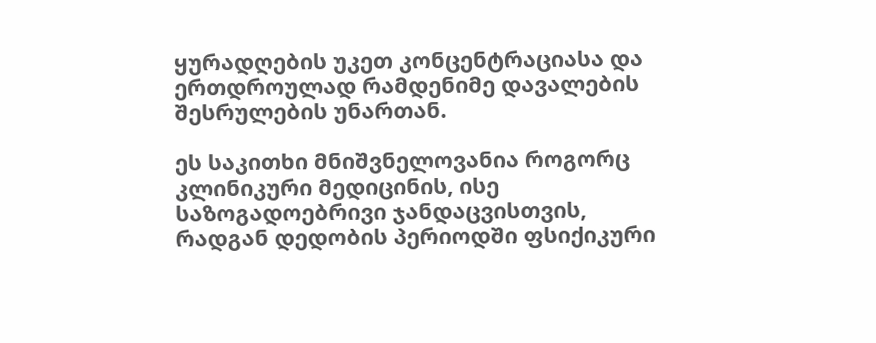ყურადღების უკეთ კონცენტრაციასა და ერთდროულად რამდენიმე დავალების შესრულების უნართან.

ეს საკითხი მნიშვნელოვანია როგორც კლინიკური მედიცინის, ისე საზოგადოებრივი ჯანდაცვისთვის, რადგან დედობის პერიოდში ფსიქიკური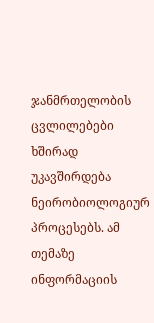ჯანმრთელობის ცვლილებები ხშირად უკავშირდება ნეირობიოლოგიურ პროცესებს. ამ თემაზე ინფორმაციის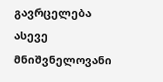გავრცელება ასევე მნიშვნელოვანი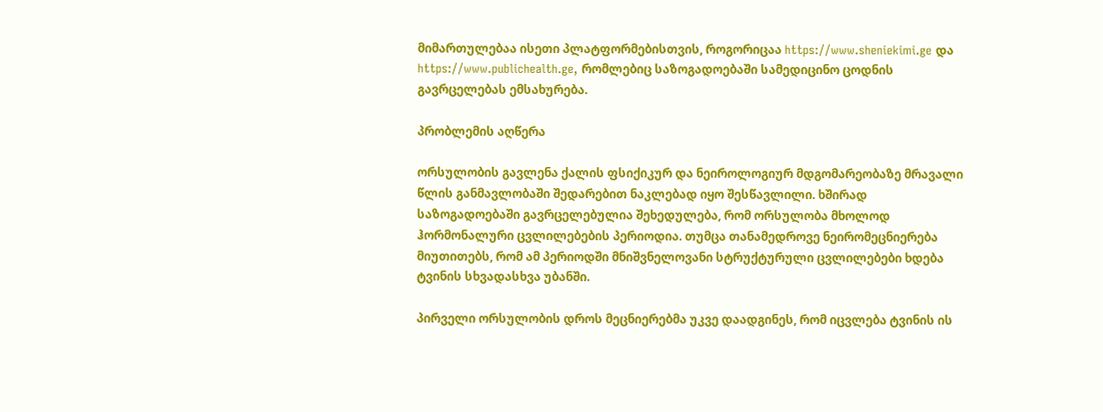მიმართულებაა ისეთი პლატფორმებისთვის, როგორიცაა https://www.sheniekimi.ge და https://www.publichealth.ge, რომლებიც საზოგადოებაში სამედიცინო ცოდნის გავრცელებას ემსახურება.

პრობლემის აღწერა

ორსულობის გავლენა ქალის ფსიქიკურ და ნეიროლოგიურ მდგომარეობაზე მრავალი წლის განმავლობაში შედარებით ნაკლებად იყო შესწავლილი. ხშირად საზოგადოებაში გავრცელებულია შეხედულება, რომ ორსულობა მხოლოდ ჰორმონალური ცვლილებების პერიოდია. თუმცა თანამედროვე ნეირომეცნიერება მიუთითებს, რომ ამ პერიოდში მნიშვნელოვანი სტრუქტურული ცვლილებები ხდება ტვინის სხვადასხვა უბანში.

პირველი ორსულობის დროს მეცნიერებმა უკვე დაადგინეს, რომ იცვლება ტვინის ის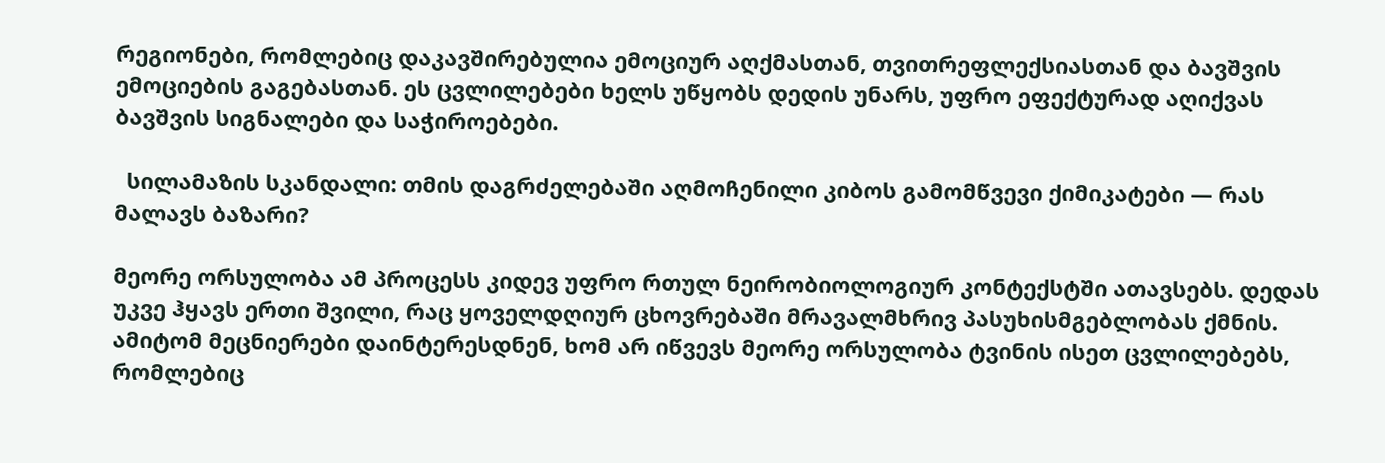რეგიონები, რომლებიც დაკავშირებულია ემოციურ აღქმასთან, თვითრეფლექსიასთან და ბავშვის ემოციების გაგებასთან. ეს ცვლილებები ხელს უწყობს დედის უნარს, უფრო ეფექტურად აღიქვას ბავშვის სიგნალები და საჭიროებები.

  სილამაზის სკანდალი: თმის დაგრძელებაში აღმოჩენილი კიბოს გამომწვევი ქიმიკატები — რას მალავს ბაზარი?

მეორე ორსულობა ამ პროცესს კიდევ უფრო რთულ ნეირობიოლოგიურ კონტექსტში ათავსებს. დედას უკვე ჰყავს ერთი შვილი, რაც ყოველდღიურ ცხოვრებაში მრავალმხრივ პასუხისმგებლობას ქმნის. ამიტომ მეცნიერები დაინტერესდნენ, ხომ არ იწვევს მეორე ორსულობა ტვინის ისეთ ცვლილებებს, რომლებიც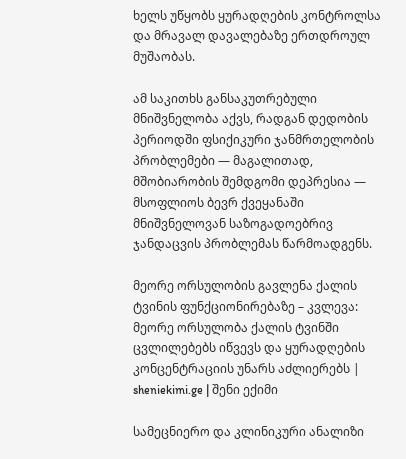ხელს უწყობს ყურადღების კონტროლსა და მრავალ დავალებაზე ერთდროულ მუშაობას.

ამ საკითხს განსაკუთრებული მნიშვნელობა აქვს, რადგან დედობის პერიოდში ფსიქიკური ჯანმრთელობის პრობლემები — მაგალითად, მშობიარობის შემდგომი დეპრესია — მსოფლიოს ბევრ ქვეყანაში მნიშვნელოვან საზოგადოებრივ ჯანდაცვის პრობლემას წარმოადგენს.

მეორე ორსულობის გავლენა ქალის ტვინის ფუნქციონირებაზე – კვლევა: მეორე ორსულობა ქალის ტვინში ცვლილებებს იწვევს და ყურადღების კონცენტრაციის უნარს აძლიერებს | sheniekimi.ge | შენი ექიმი

სამეცნიერო და კლინიკური ანალიზი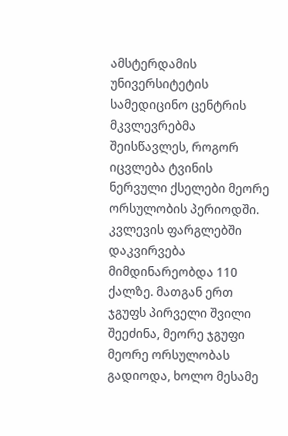ამსტერდამის უნივერსიტეტის სამედიცინო ცენტრის მკვლევრებმა შეისწავლეს, როგორ იცვლება ტვინის ნერვული ქსელები მეორე ორსულობის პერიოდში. კვლევის ფარგლებში დაკვირვება მიმდინარეობდა 110 ქალზე. მათგან ერთ ჯგუფს პირველი შვილი შეეძინა, მეორე ჯგუფი მეორე ორსულობას გადიოდა, ხოლო მესამე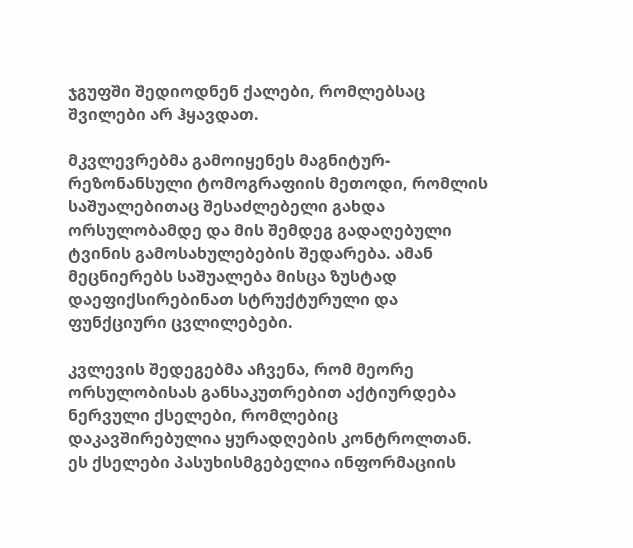ჯგუფში შედიოდნენ ქალები, რომლებსაც შვილები არ ჰყავდათ.

მკვლევრებმა გამოიყენეს მაგნიტურ-რეზონანსული ტომოგრაფიის მეთოდი, რომლის საშუალებითაც შესაძლებელი გახდა ორსულობამდე და მის შემდეგ გადაღებული ტვინის გამოსახულებების შედარება. ამან მეცნიერებს საშუალება მისცა ზუსტად დაეფიქსირებინათ სტრუქტურული და ფუნქციური ცვლილებები.

კვლევის შედეგებმა აჩვენა, რომ მეორე ორსულობისას განსაკუთრებით აქტიურდება ნერვული ქსელები, რომლებიც დაკავშირებულია ყურადღების კონტროლთან. ეს ქსელები პასუხისმგებელია ინფორმაციის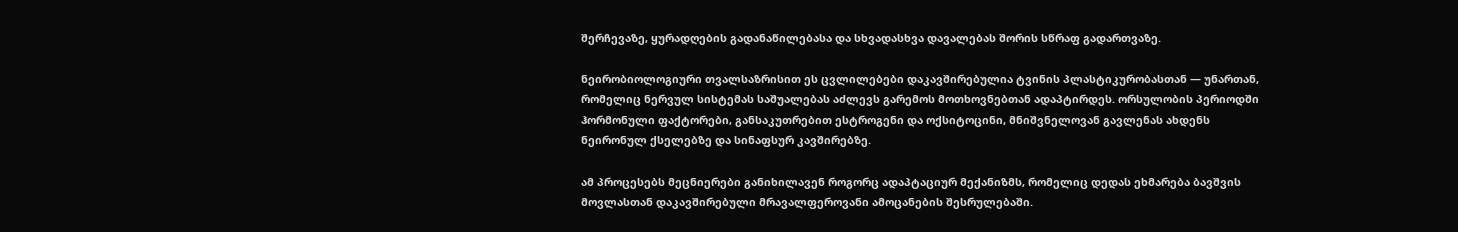შერჩევაზე, ყურადღების გადანაწილებასა და სხვადასხვა დავალებას შორის სწრაფ გადართვაზე.

ნეირობიოლოგიური თვალსაზრისით ეს ცვლილებები დაკავშირებულია ტვინის პლასტიკურობასთან — უნართან, რომელიც ნერვულ სისტემას საშუალებას აძლევს გარემოს მოთხოვნებთან ადაპტირდეს. ორსულობის პერიოდში ჰორმონული ფაქტორები, განსაკუთრებით ესტროგენი და ოქსიტოცინი, მნიშვნელოვან გავლენას ახდენს ნეირონულ ქსელებზე და სინაფსურ კავშირებზე.

ამ პროცესებს მეცნიერები განიხილავენ როგორც ადაპტაციურ მექანიზმს, რომელიც დედას ეხმარება ბავშვის მოვლასთან დაკავშირებული მრავალფეროვანი ამოცანების შესრულებაში.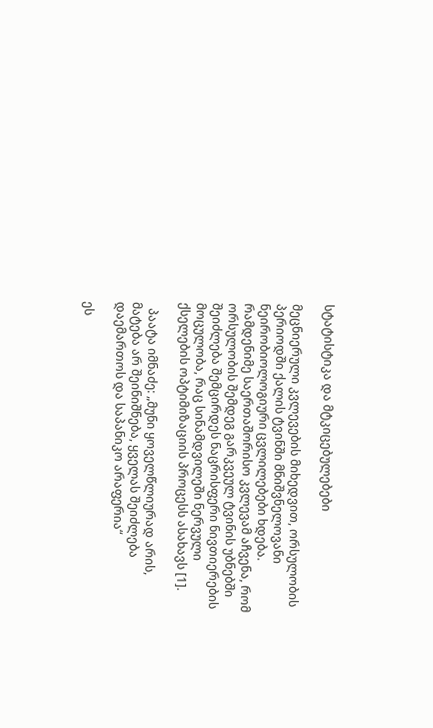სტატისტიკა და მტკიცებულებები

მეცნიერული კვლევების მიხედვით, ორსულობის პერიოდში ქალის ტვინში მნიშვნელოვანი ნეირობიოლოგიური ცვლილებები ხდება. რამდენიმე საერთაშორისო კვლევამ აჩვენა, რომ ორსულობის შემდეგ გარკვეულ ტვინის უბნებში შეიძლება შემცირდეს ნაცრისფერი ნივთიერების მოცულობა, რაც სინამდვილეში ნერვული ქსელების ოპტიმიზაციის პროცესს ასახავს [1].

  პაატა იმნაძე: „მუნი ყოველწლიურად არის, მატება არ შეინიშნება, ყველას შეიძლება დაემართოს და საპანიკო არაფერია“

ეს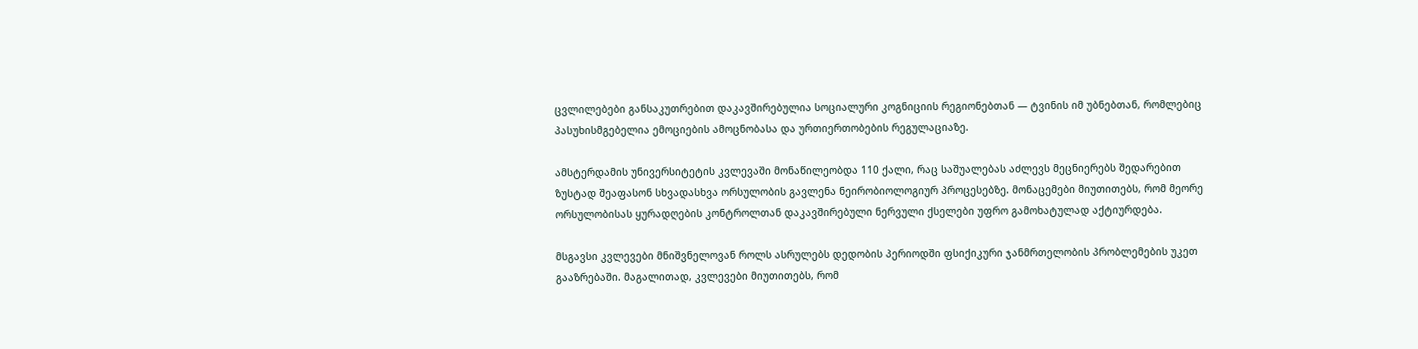ცვლილებები განსაკუთრებით დაკავშირებულია სოციალური კოგნიციის რეგიონებთან — ტვინის იმ უბნებთან, რომლებიც პასუხისმგებელია ემოციების ამოცნობასა და ურთიერთობების რეგულაციაზე.

ამსტერდამის უნივერსიტეტის კვლევაში მონაწილეობდა 110 ქალი, რაც საშუალებას აძლევს მეცნიერებს შედარებით ზუსტად შეაფასონ სხვადასხვა ორსულობის გავლენა ნეირობიოლოგიურ პროცესებზე. მონაცემები მიუთითებს, რომ მეორე ორსულობისას ყურადღების კონტროლთან დაკავშირებული ნერვული ქსელები უფრო გამოხატულად აქტიურდება.

მსგავსი კვლევები მნიშვნელოვან როლს ასრულებს დედობის პერიოდში ფსიქიკური ჯანმრთელობის პრობლემების უკეთ გააზრებაში. მაგალითად, კვლევები მიუთითებს, რომ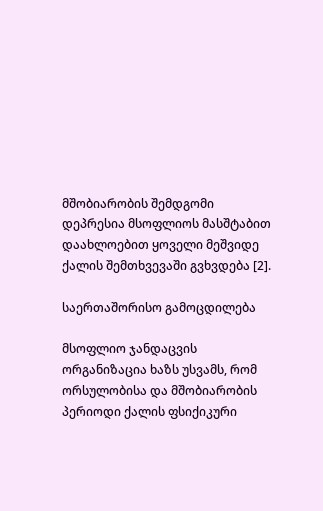მშობიარობის შემდგომი დეპრესია მსოფლიოს მასშტაბით დაახლოებით ყოველი მეშვიდე ქალის შემთხვევაში გვხვდება [2].

საერთაშორისო გამოცდილება

მსოფლიო ჯანდაცვის ორგანიზაცია ხაზს უსვამს, რომ ორსულობისა და მშობიარობის პერიოდი ქალის ფსიქიკური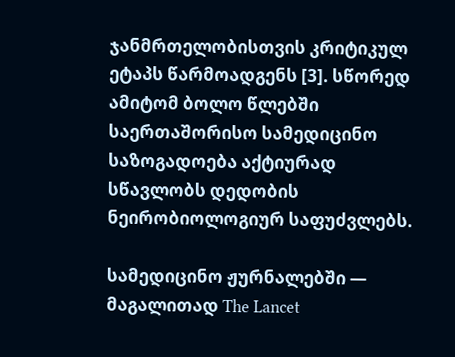ჯანმრთელობისთვის კრიტიკულ ეტაპს წარმოადგენს [3]. სწორედ ამიტომ ბოლო წლებში საერთაშორისო სამედიცინო საზოგადოება აქტიურად სწავლობს დედობის ნეირობიოლოგიურ საფუძვლებს.

სამედიცინო ჟურნალებში — მაგალითად The Lancet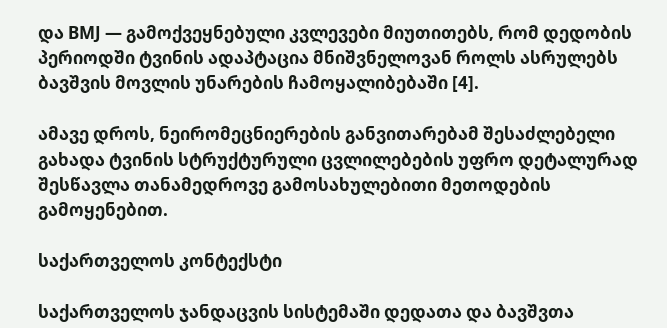და BMJ — გამოქვეყნებული კვლევები მიუთითებს, რომ დედობის პერიოდში ტვინის ადაპტაცია მნიშვნელოვან როლს ასრულებს ბავშვის მოვლის უნარების ჩამოყალიბებაში [4].

ამავე დროს, ნეირომეცნიერების განვითარებამ შესაძლებელი გახადა ტვინის სტრუქტურული ცვლილებების უფრო დეტალურად შესწავლა თანამედროვე გამოსახულებითი მეთოდების გამოყენებით.

საქართველოს კონტექსტი

საქართველოს ჯანდაცვის სისტემაში დედათა და ბავშვთა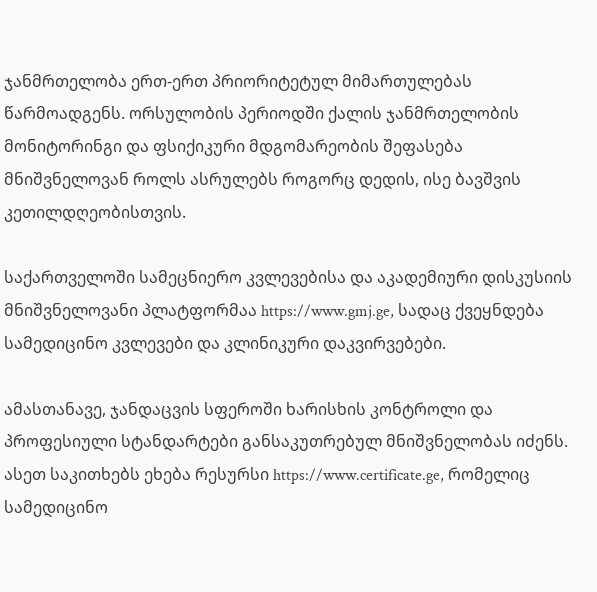ჯანმრთელობა ერთ-ერთ პრიორიტეტულ მიმართულებას წარმოადგენს. ორსულობის პერიოდში ქალის ჯანმრთელობის მონიტორინგი და ფსიქიკური მდგომარეობის შეფასება მნიშვნელოვან როლს ასრულებს როგორც დედის, ისე ბავშვის კეთილდღეობისთვის.

საქართველოში სამეცნიერო კვლევებისა და აკადემიური დისკუსიის მნიშვნელოვანი პლატფორმაა https://www.gmj.ge, სადაც ქვეყნდება სამედიცინო კვლევები და კლინიკური დაკვირვებები.

ამასთანავე, ჯანდაცვის სფეროში ხარისხის კონტროლი და პროფესიული სტანდარტები განსაკუთრებულ მნიშვნელობას იძენს. ასეთ საკითხებს ეხება რესურსი https://www.certificate.ge, რომელიც სამედიცინო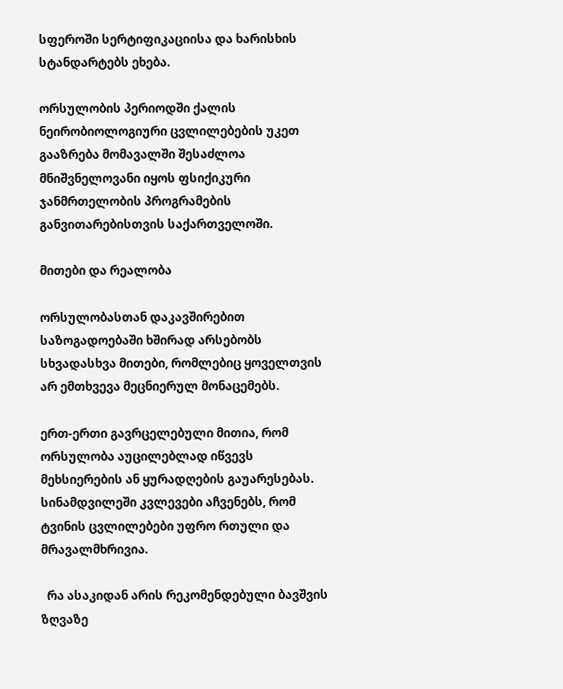სფეროში სერტიფიკაციისა და ხარისხის სტანდარტებს ეხება.

ორსულობის პერიოდში ქალის ნეირობიოლოგიური ცვლილებების უკეთ გააზრება მომავალში შესაძლოა მნიშვნელოვანი იყოს ფსიქიკური ჯანმრთელობის პროგრამების განვითარებისთვის საქართველოში.

მითები და რეალობა

ორსულობასთან დაკავშირებით საზოგადოებაში ხშირად არსებობს სხვადასხვა მითები, რომლებიც ყოველთვის არ ემთხვევა მეცნიერულ მონაცემებს.

ერთ-ერთი გავრცელებული მითია, რომ ორსულობა აუცილებლად იწვევს მეხსიერების ან ყურადღების გაუარესებას. სინამდვილეში კვლევები აჩვენებს, რომ ტვინის ცვლილებები უფრო რთული და მრავალმხრივია.

  რა ასაკიდან არის რეკომენდებული ბავშვის ზღვაზე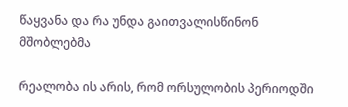წაყვანა და რა უნდა გაითვალისწინონ მშობლებმა

რეალობა ის არის, რომ ორსულობის პერიოდში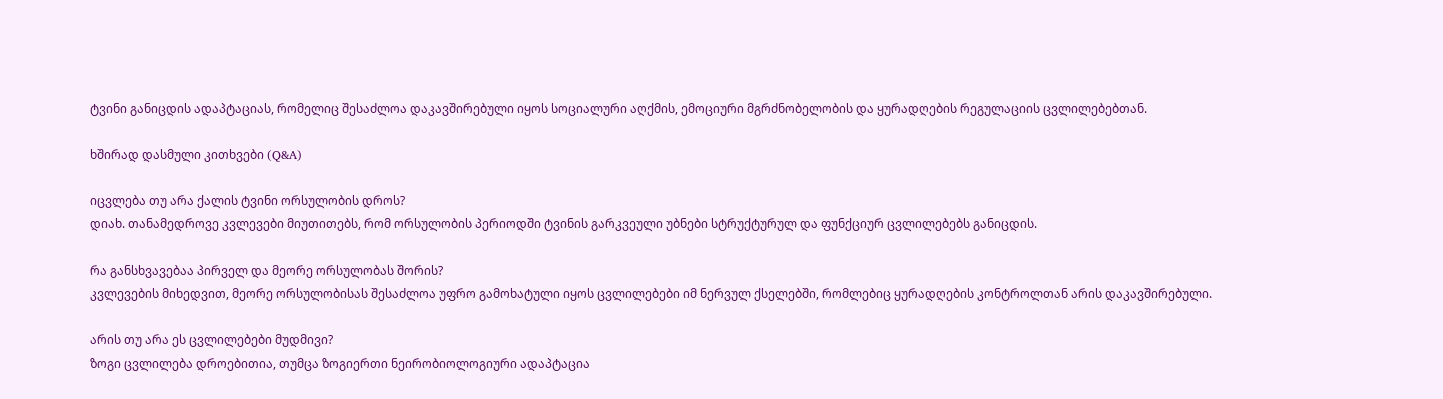ტვინი განიცდის ადაპტაციას, რომელიც შესაძლოა დაკავშირებული იყოს სოციალური აღქმის, ემოციური მგრძნობელობის და ყურადღების რეგულაციის ცვლილებებთან.

ხშირად დასმული კითხვები (Q&A)

იცვლება თუ არა ქალის ტვინი ორსულობის დროს?
დიახ. თანამედროვე კვლევები მიუთითებს, რომ ორსულობის პერიოდში ტვინის გარკვეული უბნები სტრუქტურულ და ფუნქციურ ცვლილებებს განიცდის.

რა განსხვავებაა პირველ და მეორე ორსულობას შორის?
კვლევების მიხედვით, მეორე ორსულობისას შესაძლოა უფრო გამოხატული იყოს ცვლილებები იმ ნერვულ ქსელებში, რომლებიც ყურადღების კონტროლთან არის დაკავშირებული.

არის თუ არა ეს ცვლილებები მუდმივი?
ზოგი ცვლილება დროებითია, თუმცა ზოგიერთი ნეირობიოლოგიური ადაპტაცია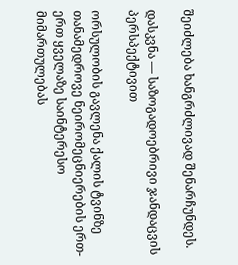შეიძლება ხანგრძლივად შენარჩუნდეს.

დასკვნა — საზოგადოებრივი ჯანდაცვის პერსპექტივით

ორსულობის გავლენა ქალის ტვინზე თანამედროვე ნეირომეცნიერების ერთ-ერთ ყველაზე საინტერესო მიმართულებას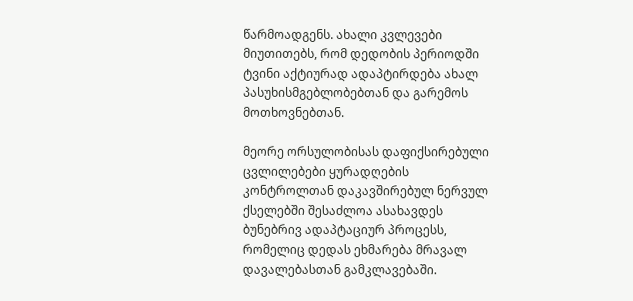წარმოადგენს. ახალი კვლევები მიუთითებს, რომ დედობის პერიოდში ტვინი აქტიურად ადაპტირდება ახალ პასუხისმგებლობებთან და გარემოს მოთხოვნებთან.

მეორე ორსულობისას დაფიქსირებული ცვლილებები ყურადღების კონტროლთან დაკავშირებულ ნერვულ ქსელებში შესაძლოა ასახავდეს ბუნებრივ ადაპტაციურ პროცესს, რომელიც დედას ეხმარება მრავალ დავალებასთან გამკლავებაში.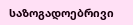საზოგადოებრივი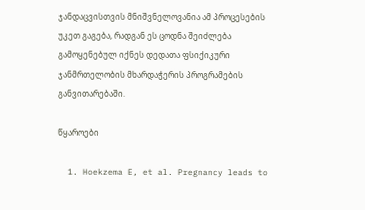ჯანდაცვისთვის მნიშვნელოვანია ამ პროცესების უკეთ გაგება, რადგან ეს ცოდნა შეიძლება გამოყენებულ იქნეს დედათა ფსიქიკური ჯანმრთელობის მხარდაჭერის პროგრამების განვითარებაში.

წყაროები

  1. Hoekzema E, et al. Pregnancy leads to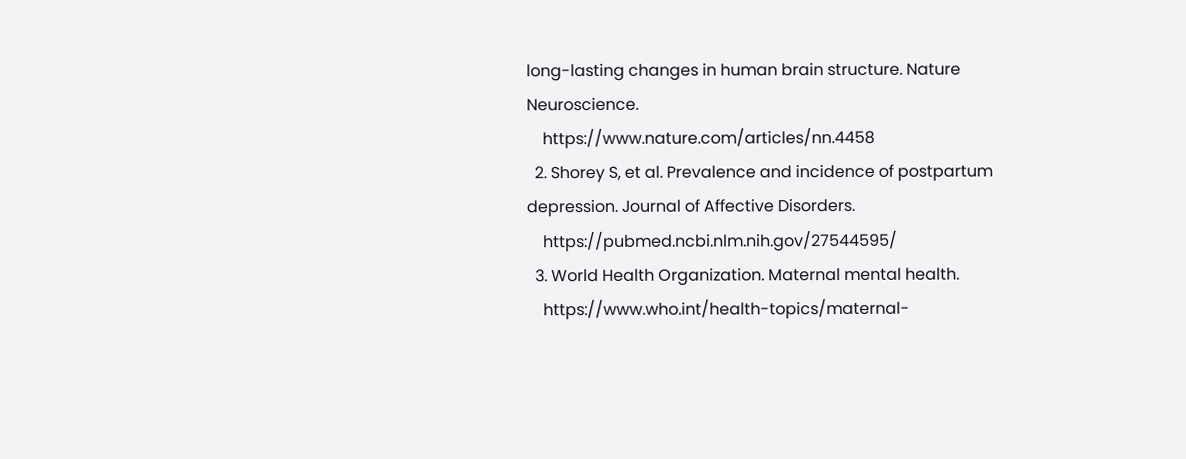long-lasting changes in human brain structure. Nature Neuroscience.
    https://www.nature.com/articles/nn.4458
  2. Shorey S, et al. Prevalence and incidence of postpartum depression. Journal of Affective Disorders.
    https://pubmed.ncbi.nlm.nih.gov/27544595/
  3. World Health Organization. Maternal mental health.
    https://www.who.int/health-topics/maternal-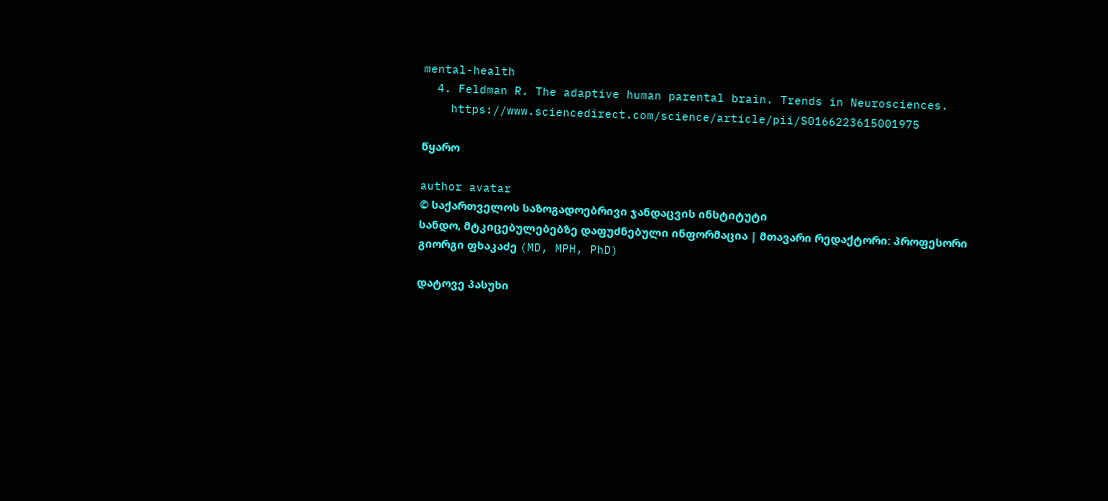mental-health
  4. Feldman R. The adaptive human parental brain. Trends in Neurosciences.
    https://www.sciencedirect.com/science/article/pii/S0166223615001975

წყარო

author avatar
© საქართველოს საზოგადოებრივი ჯანდაცვის ინსტიტუტი
სანდო, მტკიცებულებებზე დაფუძნებული ინფორმაცია | მთავარი რედაქტორი: პროფესორი გიორგი ფხაკაძე (MD, MPH, PhD)

დატოვე პასუხი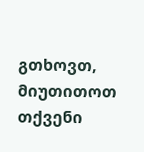გთხოვთ, მიუთითოთ თქვენი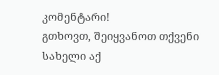კომენტარი!
გთხოვთ, შეიყვანოთ თქვენი სახელი აქ